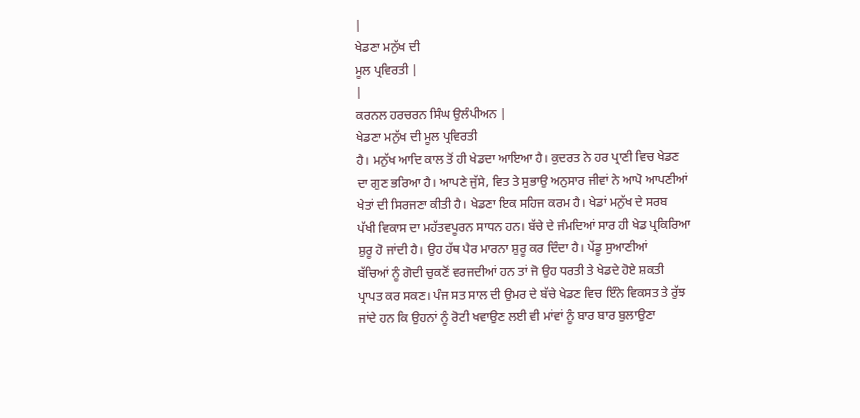|
ਖੇਡਣਾ ਮਨੁੱਖ ਦੀ
ਮੂਲ ਪ੍ਰਵਿਰਤੀ |
|
ਕਰਨਲ ਹਰਚਰਨ ਸਿੰਘ ਉਲੰਪੀਅਨ |
ਖੇਡਣਾ ਮਨੁੱਖ ਦੀ ਮੂਲ ਪ੍ਰਵਿਰਤੀ
ਹੈ। ਮਨੁੱਖ ਆਦਿ ਕਾਲ ਤੋਂ ਹੀ ਖੇਡਦਾ ਆਇਆ ਹੈ। ਕੁਦਰਤ ਨੇ ਹਰ ਪ੍ਰਾਣੀ ਵਿਚ ਖੇਡਣ
ਦਾ ਗੁਣ ਭਰਿਆ ਹੈ। ਆਪਣੇ ਜੁੱਸੇ, ਵਿਤ ਤੇ ਸੁਭਾਉ ਅਨੁਸਾਰ ਜੀਵਾਂ ਨੇ ਆਪੋ ਆਪਣੀਆਂ
ਖੇਤਾਂ ਦੀ ਸਿਰਜਣਾ ਕੀਤੀ ਹੈ। ਖੇਡਣਾ ਇਕ ਸਹਿਜ ਕਰਮ ਹੈ। ਖੇਡਾਂ ਮਨੁੱਖ ਦੇ ਸਰਬ
ਪੱਖੀ ਵਿਕਾਸ ਦਾ ਮਹੱਤਵਪੂਰਨ ਸਾਧਨ ਹਨ। ਬੱਚੇ ਦੇ ਜੰਮਦਿਆਂ ਸਾਰ ਹੀ ਖੇਡ ਪ੍ਰਕਿਰਿਆ
ਸ਼ੁਰੂ ਹੋ ਜਾਂਦੀ ਹੈ। ਉਹ ਹੱਥ ਪੈਰ ਮਾਰਨਾ ਸ਼ੁਰੂ ਕਰ ਦਿੰਦਾ ਹੈ। ਪੇਂਡੂ ਸੁਆਣੀਆਂ
ਬੱਚਿਆਂ ਨੂੰ ਗੋਦੀ ਚੁਕਣੋਂ ਵਰਜਦੀਆਂ ਹਨ ਤਾਂ ਜੋ ਉਹ ਧਰਤੀ ਤੇ ਖੇਡਦੇ ਹੋਏ ਸ਼ਕਤੀ
ਪ੍ਰਾਪਤ ਕਰ ਸਕਣ। ਪੰਜ ਸਤ ਸਾਲ ਦੀ ਉਮਰ ਦੇ ਬੱਚੇ ਖੇਡਣ ਵਿਚ ਇੰਨੇ ਵਿਕਸਤ ਤੇ ਰੁੱਝ
ਜਾਂਦੇ ਹਨ ਕਿ ਉਹਨਾਂ ਨੂੰ ਰੋਟੀ ਖਵਾਉਣ ਲਈ ਵੀ ਮਾਂਵਾਂ ਨੂੰ ਬਾਰ ਬਾਰ ਬੁਲਾਉਣਾ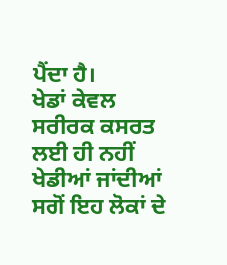ਪੈਂਦਾ ਹੈ।
ਖੇਡਾਂ ਕੇਵਲ ਸਰੀਰਕ ਕਸਰਤ ਲਈ ਹੀ ਨਹੀਂ ਖੇਡੀਆਂ ਜਾਂਦੀਆਂ ਸਗੋਂ ਇਹ ਲੋਕਾਂ ਦੇ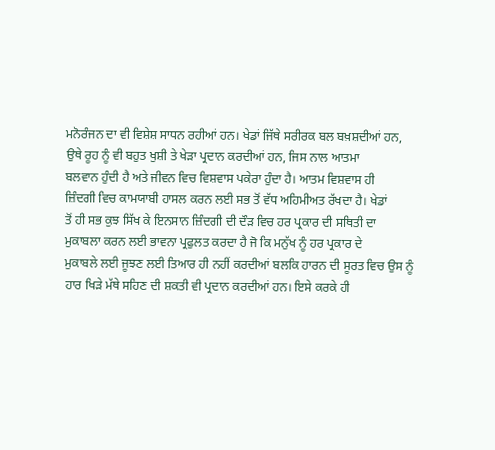ਮਨੋਰੰਜਨ ਦਾ ਵੀ ਵਿਸ਼ੇਸ਼ ਸਾਧਨ ਰਹੀਆਂ ਹਨ। ਖੇਡਾਂ ਜਿੱਥੇ ਸਰੀਰਕ ਬਲ ਬਖ਼ਸ਼ਦੀਆਂ ਹਨ,
ਉਥੇ ਰੂਹ ਨੂੰ ਵੀ ਬਹੁਤ ਖੁਸ਼ੀ ਤੇ ਖੇੜਾ ਪ੍ਰਦਾਨ ਕਰਦੀਆਂ ਹਨ, ਜਿਸ ਨਾਲ ਆਤਮਾ
ਬਲਵਾਨ ਹੁੰਦੀ ਹੈ ਅਤੇ ਜੀਵਨ ਵਿਚ ਵਿਸ਼ਵਾਸ ਪਕੇਰਾ ਹੁੰਦਾ ਹੈ। ਆਤਮ ਵਿਸ਼ਵਾਸ ਹੀ
ਜ਼ਿੰਦਗੀ ਵਿਚ ਕਾਮਯਾਬੀ ਹਾਸਲ ਕਰਨ ਲਈ ਸਭ ਤੋਂ ਵੱਧ ਅਹਿਮੀਅਤ ਰੱਖਦਾ ਹੈ। ਖੇਡਾਂ
ਤੋਂ ਹੀ ਸਭ ਕੁਝ ਸਿੱਖ ਕੇ ਇਨਸਾਨ ਜ਼ਿੰਦਗੀ ਦੀ ਦੌੜ ਵਿਚ ਹਰ ਪ੍ਰਕਾਰ ਦੀ ਸਥਿਤੀ ਦਾ
ਮੁਕਾਬਲਾ ਕਰਨ ਲਈ ਭਾਵਨਾ ਪ੍ਰਫੁਲਤ ਕਰਦਾ ਹੈ ਜੋ ਕਿ ਮਨੁੱਖ ਨੂੰ ਹਰ ਪ੍ਰਕਾਰ ਦੇ
ਮੁਕਾਬਲੇ ਲਈ ਜੂਝਣ ਲਈ ਤਿਆਰ ਹੀ ਨਹੀਂ ਕਰਦੀਆਂ ਬਲਕਿ ਹਾਰਨ ਦੀ ਸੂਰਤ ਵਿਚ ਉਸ ਨੂੰ
ਹਾਰ ਖਿੜੇ ਮੱਥੇ ਸਹਿਣ ਦੀ ਸ਼ਕਤੀ ਵੀ ਪ੍ਰਦਾਨ ਕਰਦੀਆਂ ਹਨ। ਇਸੇ ਕਰਕੇ ਹੀ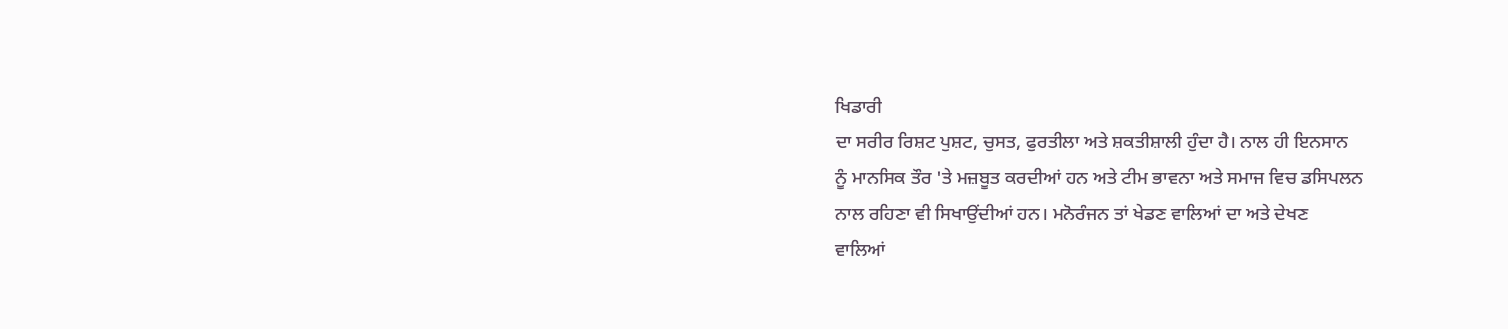ਖਿਡਾਰੀ
ਦਾ ਸਰੀਰ ਰਿਸ਼ਟ ਪੁਸ਼ਟ, ਚੁਸਤ, ਫੁਰਤੀਲਾ ਅਤੇ ਸ਼ਕਤੀਸ਼ਾਲੀ ਹੁੰਦਾ ਹੈ। ਨਾਲ ਹੀ ਇਨਸਾਨ
ਨੂੰ ਮਾਨਸਿਕ ਤੌਰ 'ਤੇ ਮਜ਼ਬੂਤ ਕਰਦੀਆਂ ਹਨ ਅਤੇ ਟੀਮ ਭਾਵਨਾ ਅਤੇ ਸਮਾਜ ਵਿਚ ਡਸਿਪਲਨ
ਨਾਲ ਰਹਿਣਾ ਵੀ ਸਿਖਾਉਂਦੀਆਂ ਹਨ। ਮਨੋਰੰਜਨ ਤਾਂ ਖੇਡਣ ਵਾਲਿਆਂ ਦਾ ਅਤੇ ਦੇਖਣ
ਵਾਲਿਆਂ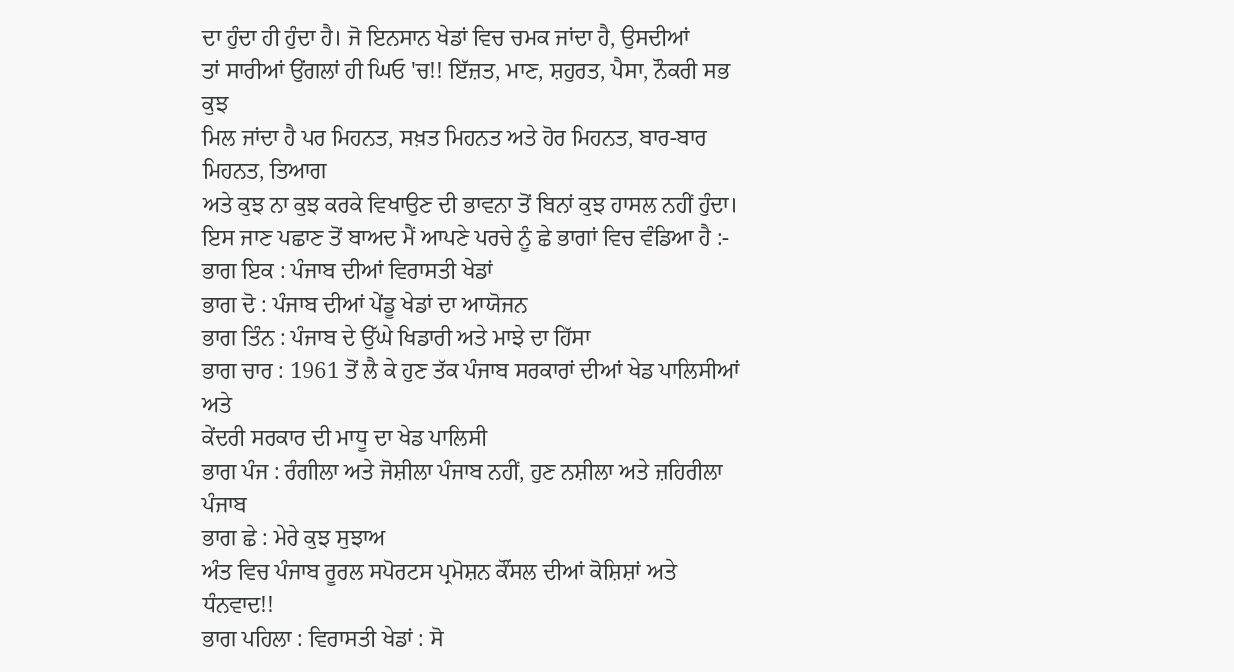ਦਾ ਹੁੰਦਾ ਹੀ ਹੁੰਦਾ ਹੈ। ਜੋ ਇਨਸਾਨ ਖੇਡਾਂ ਵਿਚ ਚਮਕ ਜਾਂਦਾ ਹੈ, ਉਸਦੀਆਂ
ਤਾਂ ਸਾਰੀਆਂ ਉਂਗਲਾਂ ਹੀ ਘਿਓ 'ਚ!! ਇੱਜ਼ਤ, ਮਾਣ, ਸ਼ਹੁਰਤ, ਪੈਸਾ, ਨੌਕਰੀ ਸਭ ਕੁਝ
ਮਿਲ ਜਾਂਦਾ ਹੈ ਪਰ ਮਿਹਨਤ, ਸਖ਼ਤ ਮਿਹਨਤ ਅਤੇ ਹੋਰ ਮਿਹਨਤ, ਬਾਰ-ਬਾਰ ਮਿਹਨਤ, ਤਿਆਗ
ਅਤੇ ਕੁਝ ਨਾ ਕੁਝ ਕਰਕੇ ਵਿਖਾਉਣ ਦੀ ਭਾਵਨਾ ਤੋਂ ਬਿਨਾਂ ਕੁਝ ਹਾਸਲ ਨਹੀਂ ਹੁੰਦਾ।
ਇਸ ਜਾਣ ਪਛਾਣ ਤੋਂ ਬਾਅਦ ਮੈਂ ਆਪਣੇ ਪਰਚੇ ਨੂੰ ਛੇ ਭਾਗਾਂ ਵਿਚ ਵੰਡਿਆ ਹੈ :-
ਭਾਗ ਇਕ : ਪੰਜਾਬ ਦੀਆਂ ਵਿਰਾਸਤੀ ਖੇਡਾਂ
ਭਾਗ ਦੋ : ਪੰਜਾਬ ਦੀਆਂ ਪੇਂਡੂ ਖੇਡਾਂ ਦਾ ਆਯੋਜਨ
ਭਾਗ ਤਿੰਨ : ਪੰਜਾਬ ਦੇ ਉੱਘੇ ਖਿਡਾਰੀ ਅਤੇ ਮਾਝੇ ਦਾ ਹਿੱਸਾ
ਭਾਗ ਚਾਰ : 1961 ਤੋਂ ਲੈ ਕੇ ਹੁਣ ਤੱਕ ਪੰਜਾਬ ਸਰਕਾਰਾਂ ਦੀਆਂ ਖੇਡ ਪਾਲਿਸੀਆਂ ਅਤੇ
ਕੇਂਦਰੀ ਸਰਕਾਰ ਦੀ ਮਾਧੂ ਦਾ ਖੇਡ ਪਾਲਿਸੀ
ਭਾਗ ਪੰਜ : ਰੰਗੀਲਾ ਅਤੇ ਜੋਸ਼ੀਲਾ ਪੰਜਾਬ ਨਹੀਂ, ਹੁਣ ਨਸ਼ੀਲਾ ਅਤੇ ਜ਼ਹਿਰੀਲਾ ਪੰਜਾਬ
ਭਾਗ ਛੇ : ਮੇਰੇ ਕੁਝ ਸੁਝਾਅ
ਅੰਤ ਵਿਚ ਪੰਜਾਬ ਰੂਰਲ ਸਪੋਰਟਸ ਪ੍ਰਮੋਸ਼ਨ ਕੌਂਸਲ ਦੀਆਂ ਕੋਸ਼ਿਸ਼ਾਂ ਅਤੇ ਧੰਨਵਾਦ!!
ਭਾਗ ਪਹਿਲਾ : ਵਿਰਾਸਤੀ ਖੇਡਾਂ : ਸੋ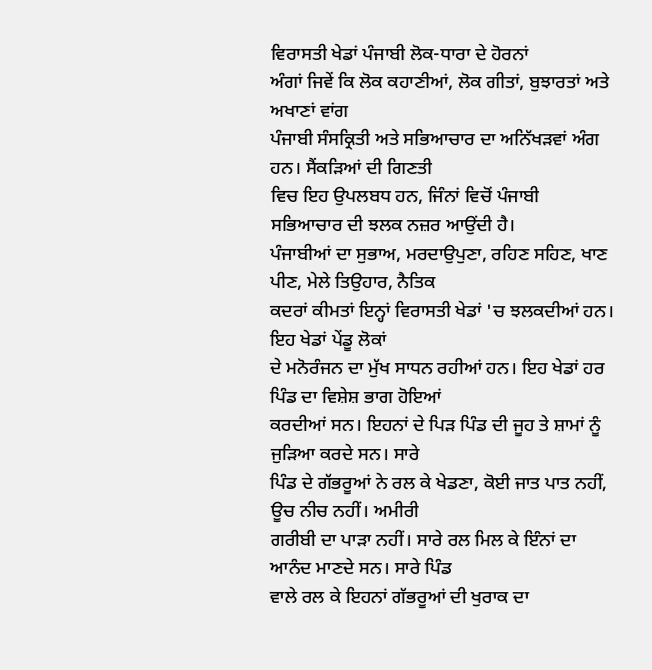ਵਿਰਾਸਤੀ ਖੇਡਾਂ ਪੰਜਾਬੀ ਲੋਕ-ਧਾਰਾ ਦੇ ਹੋਰਨਾਂ
ਅੰਗਾਂ ਜਿਵੇਂ ਕਿ ਲੋਕ ਕਹਾਣੀਆਂ, ਲੋਕ ਗੀਤਾਂ, ਬੁਝਾਰਤਾਂ ਅਤੇ ਅਖਾਣਾਂ ਵਾਂਗ
ਪੰਜਾਬੀ ਸੰਸਕ੍ਰਿਤੀ ਅਤੇ ਸਭਿਆਚਾਰ ਦਾ ਅਨਿੱਖੜਵਾਂ ਅੰਗ ਹਨ। ਸੈਂਕੜਿਆਂ ਦੀ ਗਿਣਤੀ
ਵਿਚ ਇਹ ਉਪਲਬਧ ਹਨ, ਜਿੰਨਾਂ ਵਿਚੋਂ ਪੰਜਾਬੀ ਸਭਿਆਚਾਰ ਦੀ ਝਲਕ ਨਜ਼ਰ ਆਉਂਦੀ ਹੈ।
ਪੰਜਾਬੀਆਂ ਦਾ ਸੁਭਾਅ, ਮਰਦਾਉਪੁਣਾ, ਰਹਿਣ ਸਹਿਣ, ਖਾਣ ਪੀਣ, ਮੇਲੇ ਤਿਉਹਾਰ, ਨੈਤਿਕ
ਕਦਰਾਂ ਕੀਮਤਾਂ ਇਨ੍ਹਾਂ ਵਿਰਾਸਤੀ ਖੇਡਾਂ 'ਚ ਝਲਕਦੀਆਂ ਹਨ। ਇਹ ਖੇਡਾਂ ਪੇਂਡੂ ਲੋਕਾਂ
ਦੇ ਮਨੋਰੰਜਨ ਦਾ ਮੁੱਖ ਸਾਧਨ ਰਹੀਆਂ ਹਨ। ਇਹ ਖੇਡਾਂ ਹਰ ਪਿੰਡ ਦਾ ਵਿਸ਼ੇਸ਼ ਭਾਗ ਹੋਇਆਂ
ਕਰਦੀਆਂ ਸਨ। ਇਹਨਾਂ ਦੇ ਪਿੜ ਪਿੰਡ ਦੀ ਜੂਹ ਤੇ ਸ਼ਾਮਾਂ ਨੂੰ ਜੁੜਿਆ ਕਰਦੇ ਸਨ। ਸਾਰੇ
ਪਿੰਡ ਦੇ ਗੱਭਰੂਆਂ ਨੇ ਰਲ ਕੇ ਖੇਡਣਾ, ਕੋਈ ਜਾਤ ਪਾਤ ਨਹੀਂ, ਊਚ ਨੀਚ ਨਹੀਂ। ਅਮੀਰੀ
ਗਰੀਬੀ ਦਾ ਪਾੜਾ ਨਹੀਂ। ਸਾਰੇ ਰਲ ਮਿਲ ਕੇ ਇੰਨਾਂ ਦਾ ਆਨੰਦ ਮਾਣਦੇ ਸਨ। ਸਾਰੇ ਪਿੰਡ
ਵਾਲੇ ਰਲ ਕੇ ਇਹਨਾਂ ਗੱਭਰੂਆਂ ਦੀ ਖੁਰਾਕ ਦਾ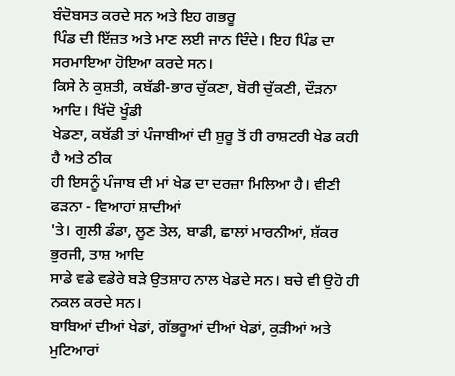ਬੰਦੋਬਸਤ ਕਰਦੇ ਸਨ ਅਤੇ ਇਹ ਗਭਰੂ
ਪਿੰਡ ਦੀ ਇੱਜ਼ਤ ਅਤੇ ਮਾਣ ਲਈ ਜਾਨ ਦਿੰਦੇ। ਇਹ ਪਿੰਡ ਦਾ ਸਰਮਾਇਆ ਹੋਇਆ ਕਰਦੇ ਸਨ।
ਕਿਸੇ ਨੇ ਕੁਸ਼ਤੀ, ਕਬੱਡੀ-ਭਾਰ ਚੁੱਕਣਾ, ਬੋਰੀ ਚੁੱਕਣੀ, ਦੌੜਨਾ ਆਦਿ। ਖਿੱਦੋ ਖੂੰਡੀ
ਖੇਡਣਾ, ਕਬੱਡੀ ਤਾਂ ਪੰਜਾਬੀਆਂ ਦੀ ਸ਼ੁਰੂ ਤੋਂ ਹੀ ਰਾਸ਼ਟਰੀ ਖੇਡ ਕਹੀ ਹੈ ਅਤੇ ਠੀਕ
ਹੀ ਇਸਨੂੰ ਪੰਜਾਬ ਦੀ ਮਾਂ ਖੇਡ ਦਾ ਦਰਜ਼ਾ ਮਿਲਿਆ ਹੈ। ਵੀਣੀ ਫੜਨਾ - ਵਿਆਹਾਂ ਸ਼ਾਦੀਆਂ
'ਤੇ। ਗੁਲੀ ਡੰਡਾ, ਲੂਣ ਤੇਲ, ਬਾਡੀ, ਛਾਲਾਂ ਮਾਰਨੀਆਂ, ਸ਼ੱਕਰ ਭੁਰਜੀ, ਤਾਸ਼ ਆਦਿ
ਸਾਡੇ ਵਡੇ ਵਡੇਰੇ ਬੜੇ ਉਤਸ਼ਾਹ ਨਾਲ ਖੇਡਦੇ ਸਨ। ਬਚੇ ਵੀ ਉਹੋ ਹੀ ਨਕਲ ਕਰਦੇ ਸਨ।
ਬਾਬਿਆਂ ਦੀਆਂ ਖੇਡਾਂ, ਗੱਭਰੂਆਂ ਦੀਆਂ ਖੇਡਾਂ, ਕੁੜੀਆਂ ਅਤੇ ਮੁਟਿਆਰਾਂ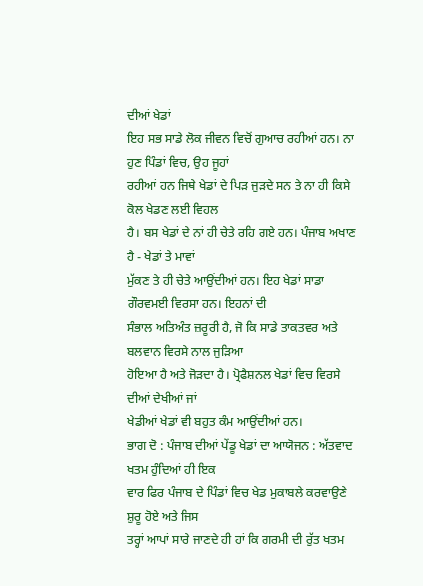ਦੀਆਂ ਖੇਡਾਂ
ਇਹ ਸਭ ਸਾਡੇ ਲੋਕ ਜੀਵਨ ਵਿਚੋਂ ਗੁਆਚ ਰਹੀਆਂ ਹਨ। ਨਾ ਹੁਣ ਪਿੰਡਾਂ ਵਿਚ, ਉਹ ਜੂਹਾਂ
ਰਹੀਆਂ ਹਨ ਜਿਥੇ ਖੇਡਾਂ ਦੇ ਪਿੜ ਜੁੜਦੇ ਸਨ ਤੇ ਨਾ ਹੀ ਕਿਸੇ ਕੋਲ ਖੇਡਣ ਲਈ ਵਿਹਲ
ਹੈ। ਬਸ ਖੇਡਾਂ ਦੇ ਨਾਂ ਹੀ ਚੇਤੇ ਰਹਿ ਗਏ ਹਨ। ਪੰਜਾਬ ਅਖਾਣ ਹੈ - ਖੇਡਾਂ ਤੇ ਮਾਵਾਂ
ਮੁੱਕਣ ਤੇ ਹੀ ਚੇਤੇ ਆਉਂਦੀਆਂ ਹਨ। ਇਹ ਖੇਡਾਂ ਸਾਡਾ ਗੌਰਵਮਈ ਵਿਰਸਾ ਹਨ। ਇਹਨਾਂ ਦੀ
ਸੰਭਾਲ ਅਤਿਅੰਤ ਜ਼ਰੂਰੀ ਹੈ, ਜੋ ਕਿ ਸਾਡੇ ਤਾਕਤਵਰ ਅਤੇ ਬਲਵਾਨ ਵਿਰਸੇ ਨਾਲ ਜੁੜਿਆ
ਹੋਇਆ ਹੈ ਅਤੇ ਜੋੜਦਾ ਹੈ। ਪ੍ਰੋਫੈਸ਼ਨਲ ਖੇਡਾਂ ਵਿਚ ਵਿਰਸੇ ਦੀਆਂ ਦੇਖੀਆਂ ਜਾਂ
ਖੇਡੀਆਂ ਖੇਡਾਂ ਵੀ ਬਹੁਤ ਕੰਮ ਆਉਂਦੀਆਂ ਹਨ।
ਭਾਗ ਦੋ : ਪੰਜਾਬ ਦੀਆਂ ਪੇਂਡੂ ਖੇਡਾਂ ਦਾ ਆਯੋਜਨ : ਅੱਤਵਾਦ ਖਤਮ ਹੁੰਦਿਆਂ ਹੀ ਇਕ
ਵਾਰ ਫਿਰ ਪੰਜਾਬ ਦੇ ਪਿੰਡਾਂ ਵਿਚ ਖੇਡ ਮੁਕਾਬਲੇ ਕਰਵਾਉਣੇ ਸ਼ੁਰੂ ਹੋਏ ਅਤੇ ਜਿਸ
ਤਰ੍ਹਾਂ ਆਪਾਂ ਸਾਰੇ ਜਾਣਦੇ ਹੀ ਹਾਂ ਕਿ ਗਰਮੀ ਦੀ ਰੁੱਤ ਖਤਮ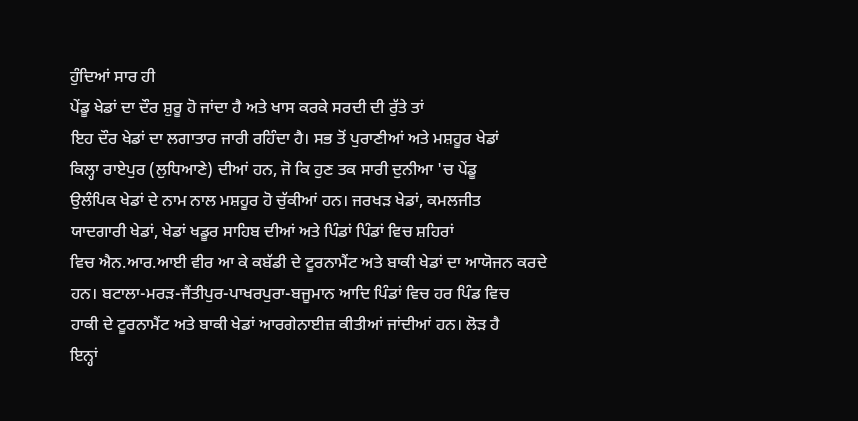ਹੁੰਦਿਆਂ ਸਾਰ ਹੀ
ਪੇਂਡੂ ਖੇਡਾਂ ਦਾ ਦੌਰ ਸ਼ੁਰੂ ਹੋ ਜਾਂਦਾ ਹੈ ਅਤੇ ਖਾਸ ਕਰਕੇ ਸਰਦੀ ਦੀ ਰੁੱਤੇ ਤਾਂ
ਇਹ ਦੌਰ ਖੇਡਾਂ ਦਾ ਲਗਾਤਾਰ ਜਾਰੀ ਰਹਿੰਦਾ ਹੈ। ਸਭ ਤੋਂ ਪੁਰਾਣੀਆਂ ਅਤੇ ਮਸ਼ਹੂਰ ਖੇਡਾਂ
ਕਿਲ੍ਹਾ ਰਾਏਪੁਰ (ਲੁਧਿਆਣੇ) ਦੀਆਂ ਹਨ, ਜੋ ਕਿ ਹੁਣ ਤਕ ਸਾਰੀ ਦੁਨੀਆ 'ਚ ਪੇਂਡੂ
ਉਲੰਪਿਕ ਖੇਡਾਂ ਦੇ ਨਾਮ ਨਾਲ ਮਸ਼ਹੂਰ ਹੋ ਚੁੱਕੀਆਂ ਹਨ। ਜਰਖੜ ਖੇਡਾਂ, ਕਮਲਜੀਤ
ਯਾਦਗਾਰੀ ਖੇਡਾਂ, ਖੇਡਾਂ ਖਡੂਰ ਸਾਹਿਬ ਦੀਆਂ ਅਤੇ ਪਿੰਡਾਂ ਪਿੰਡਾਂ ਵਿਚ ਸ਼ਹਿਰਾਂ
ਵਿਚ ਐਨ.ਆਰ.ਆਈ ਵੀਰ ਆ ਕੇ ਕਬੱਡੀ ਦੇ ਟੂਰਨਾਮੈਂਟ ਅਤੇ ਬਾਕੀ ਖੇਡਾਂ ਦਾ ਆਯੋਜਨ ਕਰਦੇ
ਹਨ। ਬਟਾਲਾ-ਮਰੜ-ਜੈਂਤੀਪੁਰ-ਪਾਖਰਪੁਰਾ-ਬਜੂਮਾਨ ਆਦਿ ਪਿੰਡਾਂ ਵਿਚ ਹਰ ਪਿੰਡ ਵਿਚ
ਹਾਕੀ ਦੇ ਟੂਰਨਾਮੈਂਟ ਅਤੇ ਬਾਕੀ ਖੇਡਾਂ ਆਰਗੇਨਾਈਜ਼ ਕੀਤੀਆਂ ਜਾਂਦੀਆਂ ਹਨ। ਲੋੜ ਹੈ
ਇਨ੍ਹਾਂ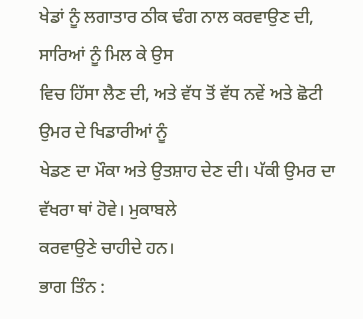ਖੇਡਾਂ ਨੂੰ ਲਗਾਤਾਰ ਠੀਕ ਢੰਗ ਨਾਲ ਕਰਵਾਉਣ ਦੀ, ਸਾਰਿਆਂ ਨੂੰ ਮਿਲ ਕੇ ਉਸ
ਵਿਚ ਹਿੱਸਾ ਲੈਣ ਦੀ, ਅਤੇ ਵੱਧ ਤੋਂ ਵੱਧ ਨਵੇਂ ਅਤੇ ਛੋਟੀ ਉਮਰ ਦੇ ਖਿਡਾਰੀਆਂ ਨੂੰ
ਖੇਡਣ ਦਾ ਮੌਕਾ ਅਤੇ ਉਤਸ਼ਾਹ ਦੇਣ ਦੀ। ਪੱਕੀ ਉਮਰ ਦਾ ਵੱਖਰਾ ਥਾਂ ਹੋਵੇ। ਮੁਕਾਬਲੇ
ਕਰਵਾਉਣੇ ਚਾਹੀਦੇ ਹਨ।
ਭਾਗ ਤਿੰਨ :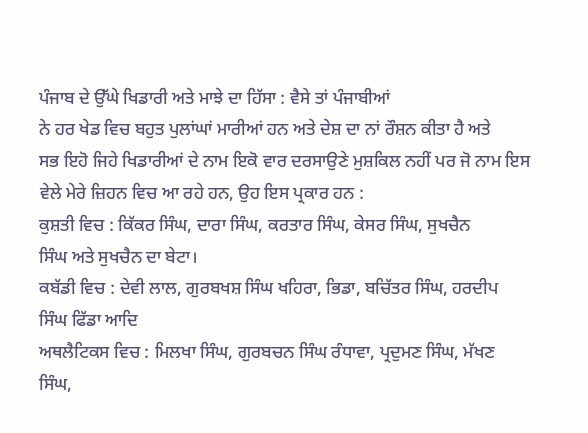ਪੰਜਾਬ ਦੇ ਉੱਘੇ ਖਿਡਾਰੀ ਅਤੇ ਮਾਝੇ ਦਾ ਹਿੱਸਾ : ਵੈਸੇ ਤਾਂ ਪੰਜਾਬੀਆਂ
ਨੇ ਹਰ ਖੇਡ ਵਿਚ ਬਹੁਤ ਪੁਲਾਂਘਾਂ ਮਾਰੀਆਂ ਹਨ ਅਤੇ ਦੇਸ਼ ਦਾ ਨਾਂ ਰੌਸ਼ਨ ਕੀਤਾ ਹੈ ਅਤੇ
ਸਭ ਇਹੋ ਜਿਹੇ ਖਿਡਾਰੀਆਂ ਦੇ ਨਾਮ ਇਕੋ ਵਾਰ ਦਰਸਾਉਣੇ ਮੁਸ਼ਕਿਲ ਨਹੀਂ ਪਰ ਜੋ ਨਾਮ ਇਸ
ਵੇਲੇ ਮੇਰੇ ਜ਼ਿਹਨ ਵਿਚ ਆ ਰਹੇ ਹਨ, ਉਹ ਇਸ ਪ੍ਰਕਾਰ ਹਨ :
ਕੁਸ਼ਤੀ ਵਿਚ : ਕਿੱਕਰ ਸਿੰਘ, ਦਾਰਾ ਸਿੰਘ, ਕਰਤਾਰ ਸਿੰਘ, ਕੇਸਰ ਸਿੰਘ, ਸੁਖਚੈਨ
ਸਿੰਘ ਅਤੇ ਸੁਖਚੈਨ ਦਾ ਬੇਟਾ।
ਕਬੱਡੀ ਵਿਚ : ਦੇਵੀ ਲਾਲ, ਗੁਰਬਖਸ਼ ਸਿੰਘ ਖਹਿਰਾ, ਭਿਡਾ, ਬਚਿੱਤਰ ਸਿੰਘ, ਹਰਦੀਪ
ਸਿੰਘ ਫਿੱਡਾ ਆਦਿ
ਅਥਲੈਟਿਕਸ ਵਿਚ : ਮਿਲਖਾ ਸਿੰਘ, ਗੁਰਬਚਨ ਸਿੰਘ ਰੰਧਾਵਾ, ਪ੍ਰਦੁਮਣ ਸਿੰਘ, ਮੱਖਣ
ਸਿੰਘ,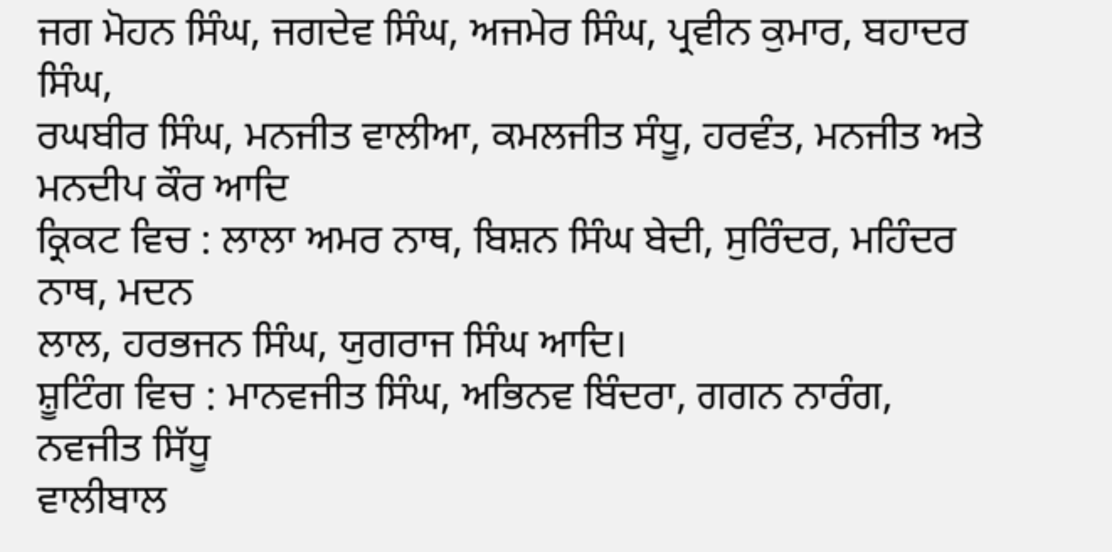ਜਗ ਮੋਹਨ ਸਿੰਘ, ਜਗਦੇਵ ਸਿੰਘ, ਅਜਮੇਰ ਸਿੰਘ, ਪ੍ਰਵੀਨ ਕੁਮਾਰ, ਬਹਾਦਰ ਸਿੰਘ,
ਰਘਬੀਰ ਸਿੰਘ, ਮਨਜੀਤ ਵਾਲੀਆ, ਕਮਲਜੀਤ ਸੰਧੂ, ਹਰਵੰਤ, ਮਨਜੀਤ ਅਤੇ ਮਨਦੀਪ ਕੌਰ ਆਦਿ
ਕ੍ਰਿਕਟ ਵਿਚ : ਲਾਲਾ ਅਮਰ ਨਾਥ, ਬਿਸ਼ਨ ਸਿੰਘ ਬੇਦੀ, ਸੁਰਿੰਦਰ, ਮਹਿੰਦਰ ਨਾਥ, ਮਦਨ
ਲਾਲ, ਹਰਭਜਨ ਸਿੰਘ, ਯੁਗਰਾਜ ਸਿੰਘ ਆਦਿ।
ਸ਼ੂਟਿੰਗ ਵਿਚ : ਮਾਨਵਜੀਤ ਸਿੰਘ, ਅਭਿਨਵ ਬਿੰਦਰਾ, ਗਗਨ ਨਾਰੰਗ, ਨਵਜੀਤ ਸਿੱਧੂ
ਵਾਲੀਬਾਲ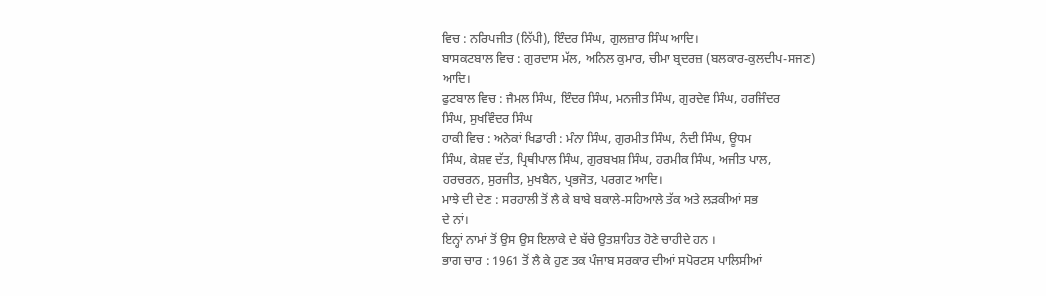ਵਿਚ : ਨਰਿਪਜੀਤ (ਨਿੱਪੀ), ਇੰਦਰ ਸਿੰਘ, ਗੁਲਜ਼ਾਰ ਸਿੰਘ ਆਦਿ।
ਬਾਸਕਟਬਾਲ ਵਿਚ : ਗੁਰਦਾਸ ਮੱਲ, ਅਨਿਲ ਕੁਮਾਰ, ਚੀਮਾ ਬ੍ਰਦਰਜ਼ (ਬਲਕਾਰ-ਕੁਲਦੀਪ-ਸਜਣ)
ਆਦਿ।
ਫੁਟਬਾਲ ਵਿਚ : ਜੈਮਲ ਸਿੰਘ, ਇੰਦਰ ਸਿੰਘ, ਮਨਜੀਤ ਸਿੰਘ, ਗੁਰਦੇਵ ਸਿੰਘ, ਹਰਜਿੰਦਰ
ਸਿੰਘ, ਸੁਖਵਿੰਦਰ ਸਿੰਘ
ਹਾਕੀ ਵਿਚ : ਅਨੇਕਾਂ ਖਿਡਾਰੀ : ਮੰਨਾ ਸਿੰਘ, ਗੁਰਮੀਤ ਸਿੰਘ, ਨੰਦੀ ਸਿੰਘ, ਊਧਮ
ਸਿੰਘ, ਕੇਸ਼ਵ ਦੱਤ, ਪ੍ਰਿਥੀਪਾਲ ਸਿੰਘ, ਗੁਰਬਖਸ਼ ਸਿੰਘ, ਹਰਮੀਕ ਸਿੰਘ, ਅਜੀਤ ਪਾਲ,
ਹਰਚਰਨ, ਸੁਰਜੀਤ, ਮੁਖਬੈਨ, ਪ੍ਰਭਜੋਤ, ਪਰਗਟ ਆਦਿ।
ਮਾਝੇ ਦੀ ਦੇਣ : ਸਰਹਾਲੀ ਤੋਂ ਲੈ ਕੇ ਬਾਬੇ ਬਕਾਲੇ-ਸਹਿਆਲੇ ਤੱਕ ਅਤੇ ਲੜਕੀਆਂ ਸਭ
ਦੇ ਨਾਂ।
ਇਨ੍ਹਾਂ ਨਾਮਾਂ ਤੋਂ ਉਸ ਉਸ ਇਲਾਕੇ ਦੇ ਬੱਚੇ ਉਤਸ਼ਾਹਿਤ ਹੋਣੇ ਚਾਹੀਦੇ ਹਨ ।
ਭਾਗ ਚਾਰ : 1961 ਤੋਂ ਲੈ ਕੇ ਹੁਣ ਤਕ ਪੰਜਾਬ ਸਰਕਾਰ ਦੀਆਂ ਸਪੋਰਟਸ ਪਾਲਿਸੀਆਂ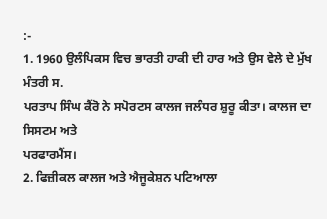:-
1. 1960 ਉਲੰਪਿਕਸ ਵਿਚ ਭਾਰਤੀ ਹਾਕੀ ਦੀ ਹਾਰ ਅਤੇ ਉਸ ਵੇਲੇ ਦੇ ਮੁੱਖ ਮੰਤਰੀ ਸ.
ਪਰਤਾਪ ਸਿੰਘ ਕੈਂਰੋ ਨੇ ਸਪੋਰਟਸ ਕਾਲਜ ਜਲੰਧਰ ਸ਼ੁਰੂ ਕੀਤਾ। ਕਾਲਜ ਦਾ ਸਿਸਟਮ ਅਤੇ
ਪਰਫਾਰਮੈਂਸ।
2. ਫਿਜ਼ੀਕਲ ਕਾਲਜ ਅਤੇ ਐਜੂਕੇਸ਼ਨ ਪਟਿਆਲਾ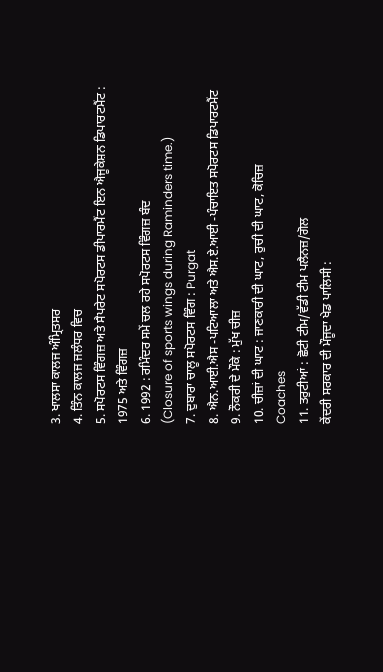3. ਖਾਲਸਾ ਕਾਲਜ ਅੰਮ੍ਰਿਤਸਰ
4. ਤਿੰਨ ਕਾਲਜ ਜਲੰਧਰ ਵਿਚ
5. ਸਪੋਰਟਸ ਵਿੰਗਜ਼ ਅਤੇ ਸੈਪਰੇਟ ਸਪੋਰਟਸ ਡੀਪਾਰਮੈਂਟ ਇਨ ਐਜੂਕੇਸ਼ਨ ਡਿਪਾਰਟਮੈਂਟ :
1975 ਅਤੇ ਵਿੰਗਜ਼
6. 1992 : ਰਮਿੰਦਰ ਸਮੇਂ ਚਲ ਰਹੇ ਸਪੋਰਟਸ ਵਿੰਗਜ਼ ਬੰਦ
(Closure of sports wings during Raminders time.)
7. ਦੁਬਾਰਾ ਚਾਲੂ ਸਪੋਰਟਸ ਵਿੰਗ : Purgat
8. ਐਨ.ਆਈ.ਐਸ -ਪਟਿਆਲਾ ਅਤੇ ਐਸ.ਏ.ਆਈ -ਪੰਚਾਇਤ ਸਪੋਰਟਸ ਡਿਪਾਰਟਮੈਂਟ
9. ਨੌਕਰੀ ਦੇ ਮੌਕੇ : ਮੁੱਖ ਚੀਜ਼
10. ਚੀਜ਼ਾਂ ਦੀ ਘਾਟ : ਜਾਣਕਾਰੀ ਦੀ ਘਾਟ, ਰੁਚੀ ਦੀ ਘਾਟ, ਕੋਚਿਜ਼
Coaches
11. ਤਰੁਟੀਆਂ : ਛੋਟੀ ਟੀਮ/ਵੱਡੀ ਟੀਮ ਪਲੈਨਜ਼/ਗੋਲ
ਕੇਂਦਰੀ ਸਰਕਾਰ ਦੀ ਮੌਜੂਦਾ ਖੇਡ ਪਾਲਿਸੀ :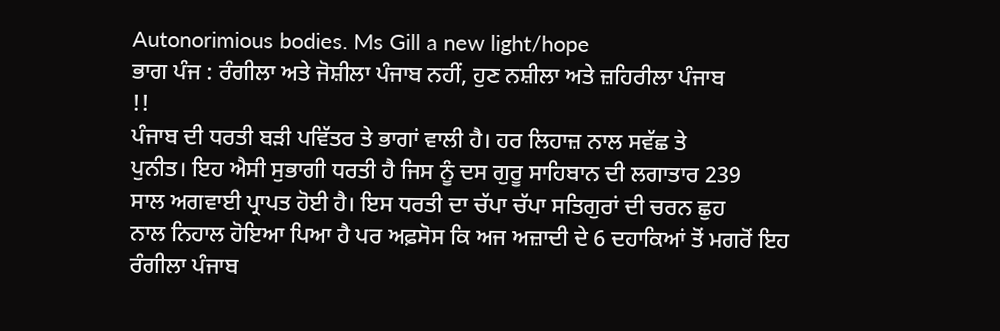Autonorimious bodies. Ms Gill a new light/hope
ਭਾਗ ਪੰਜ : ਰੰਗੀਲਾ ਅਤੇ ਜੋਸ਼ੀਲਾ ਪੰਜਾਬ ਨਹੀਂ, ਹੁਣ ਨਸ਼ੀਲਾ ਅਤੇ ਜ਼ਹਿਰੀਲਾ ਪੰਜਾਬ
!!
ਪੰਜਾਬ ਦੀ ਧਰਤੀ ਬੜੀ ਪਵਿੱਤਰ ਤੇ ਭਾਗਾਂ ਵਾਲੀ ਹੈ। ਹਰ ਲਿਹਾਜ਼ ਨਾਲ ਸਵੱਛ ਤੇ
ਪੁਨੀਤ। ਇਹ ਐਸੀ ਸੁਭਾਗੀ ਧਰਤੀ ਹੈ ਜਿਸ ਨੂੰ ਦਸ ਗੁਰੂ ਸਾਹਿਬਾਨ ਦੀ ਲਗਾਤਾਰ 239
ਸਾਲ ਅਗਵਾਈ ਪ੍ਰਾਪਤ ਹੋਈ ਹੈ। ਇਸ ਧਰਤੀ ਦਾ ਚੱਪਾ ਚੱਪਾ ਸਤਿਗੁਰਾਂ ਦੀ ਚਰਨ ਛੁਹ
ਨਾਲ ਨਿਹਾਲ ਹੋਇਆ ਪਿਆ ਹੈ ਪਰ ਅਫ਼ਸੋਸ ਕਿ ਅਜ ਅਜ਼ਾਦੀ ਦੇ 6 ਦਹਾਕਿਆਂ ਤੋਂ ਮਗਰੋਂ ਇਹ
ਰੰਗੀਲਾ ਪੰਜਾਬ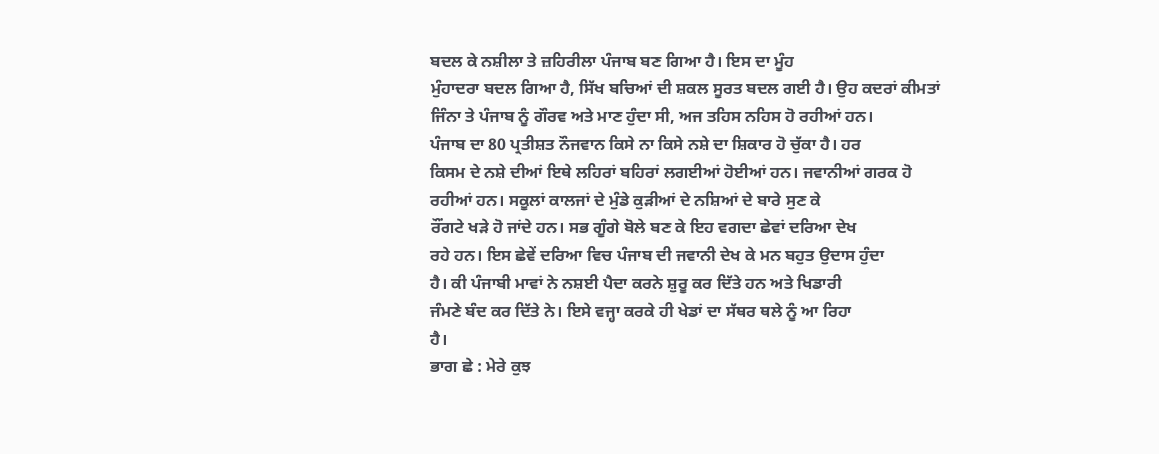ਬਦਲ ਕੇ ਨਸ਼ੀਲਾ ਤੇ ਜ਼ਹਿਰੀਲਾ ਪੰਜਾਬ ਬਣ ਗਿਆ ਹੈ। ਇਸ ਦਾ ਮੂੰਹ
ਮੁੰਹਾਦਰਾ ਬਦਲ ਗਿਆ ਹੈ, ਸਿੱਖ ਬਚਿਆਂ ਦੀ ਸ਼ਕਲ ਸੂਰਤ ਬਦਲ ਗਈ ਹੈ। ਉਹ ਕਦਰਾਂ ਕੀਮਤਾਂ
ਜਿੰਨਾ ਤੇ ਪੰਜਾਬ ਨੂੰ ਗੌਰਵ ਅਤੇ ਮਾਣ ਹੁੰਦਾ ਸੀ, ਅਜ ਤਹਿਸ ਨਹਿਸ ਹੋ ਰਹੀਆਂ ਹਨ।
ਪੰਜਾਬ ਦਾ 80 ਪ੍ਰਤੀਸ਼ਤ ਨੌਜਵਾਨ ਕਿਸੇ ਨਾ ਕਿਸੇ ਨਸ਼ੇ ਦਾ ਸ਼ਿਕਾਰ ਹੋ ਚੁੱਕਾ ਹੈ। ਹਰ
ਕਿਸਮ ਦੇ ਨਸ਼ੇ ਦੀਆਂ ਇਥੇ ਲਹਿਰਾਂ ਬਹਿਰਾਂ ਲਗਈਆਂ ਹੋਈਆਂ ਹਨ। ਜਵਾਨੀਆਂ ਗਰਕ ਹੋ
ਰਹੀਆਂ ਹਨ। ਸਕੂਲਾਂ ਕਾਲਜਾਂ ਦੇ ਮੁੰਡੇ ਕੁੜੀਆਂ ਦੇ ਨਸ਼ਿਆਂ ਦੇ ਬਾਰੇ ਸੁਣ ਕੇ
ਰੌਂਗਟੇ ਖੜੇ ਹੋ ਜਾਂਦੇ ਹਨ। ਸਭ ਗੂੰਗੇ ਬੋਲੇ ਬਣ ਕੇ ਇਹ ਵਗਦਾ ਛੇਵਾਂ ਦਰਿਆ ਦੇਖ
ਰਹੇ ਹਨ। ਇਸ ਛੇਵੇਂ ਦਰਿਆ ਵਿਚ ਪੰਜਾਬ ਦੀ ਜਵਾਨੀ ਦੇਖ ਕੇ ਮਨ ਬਹੁਤ ਉਦਾਸ ਹੁੰਦਾ
ਹੈ। ਕੀ ਪੰਜਾਬੀ ਮਾਵਾਂ ਨੇ ਨਸ਼ਈ ਪੈਦਾ ਕਰਨੇ ਸ਼ੁਰੂ ਕਰ ਦਿੱਤੇ ਹਨ ਅਤੇ ਖਿਡਾਰੀ
ਜੰਮਣੇ ਬੰਦ ਕਰ ਦਿੱਤੇ ਨੇ। ਇਸੇ ਵਜ੍ਹਾ ਕਰਕੇ ਹੀ ਖੇਡਾਂ ਦਾ ਸੱਥਰ ਥਲੇ ਨੂੰ ਆ ਰਿਹਾ
ਹੈ।
ਭਾਗ ਛੇ : ਮੇਰੇ ਕੁਝ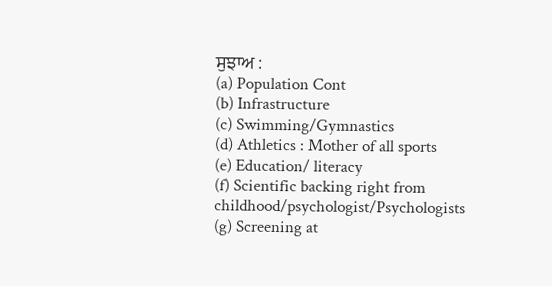ਸੁਝਾਅ :
(a) Population Cont
(b) Infrastructure
(c) Swimming/Gymnastics
(d) Athletics : Mother of all sports
(e) Education/ literacy
(f) Scientific backing right from
childhood/psychologist/Psychologists
(g) Screening at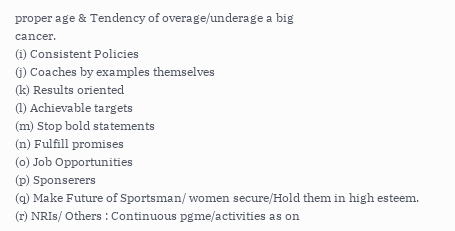proper age & Tendency of overage/underage a big
cancer.
(i) Consistent Policies
(j) Coaches by examples themselves
(k) Results oriented
(l) Achievable targets
(m) Stop bold statements
(n) Fulfill promises
(o) Job Opportunities
(p) Sponserers
(q) Make Future of Sportsman/ women secure/Hold them in high esteem.
(r) NRIs/ Others : Continuous pgme/activities as on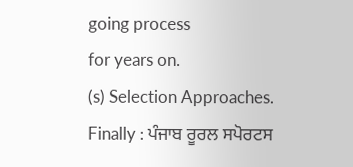going process
for years on.
(s) Selection Approaches.
Finally : ਪੰਜਾਬ ਰੂਰਲ ਸਪੋਰਟਸ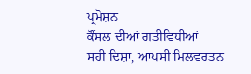ਪ੍ਰਮੋਸ਼ਨ
ਕੌਂਸਲ ਦੀਆਂ ਗਤੀਵਿਧੀਆਂ
ਸਹੀ ਦਿਸ਼ਾ, ਆਪਸੀ ਮਿਲਵਰਤਨ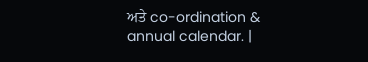ਅਤੇ co-ordination &
annual calendar. |